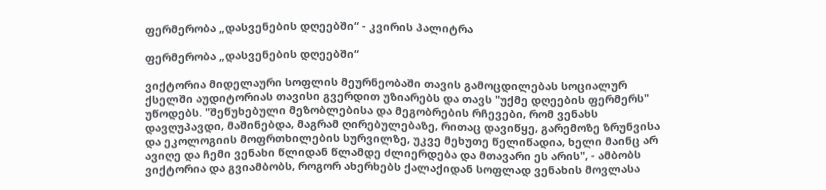ფერმერობა „დასვენების დღეებში“ - კვირის პალიტრა

ფერმერობა „დასვენების დღეებში“

ვიქტორია მიდელაური სოფლის მეურნეობაში თავის გამოცდილებას სოციალურ ქსელში აუდიტორიას თავისი გვერდით უზიარებს და თავს "უქმე დღეების ფერმერს" უწოდებს. "შეწუხებული მეზობლებისა და მეგობრების რჩევები, რომ ვენახს დავღუპავდი, მაშინებდა, მაგრამ ღირებულებაზე, რითაც დავიწყე, გარემოზე ზრუნვისა და ეკოლოგიის მოფრთხილების სურვილზე, უკვე მეხუთე წელიწადია, ხელი მაინც არ ავიღე და ჩემი ვენახი წლიდან წლამდე ძლიერდება და მთავარი ეს არის", - ამბობს ვიქტორია და გვიამბობს, როგორ ახერხებს ქალაქიდან სოფლად ვენახის მოვლასა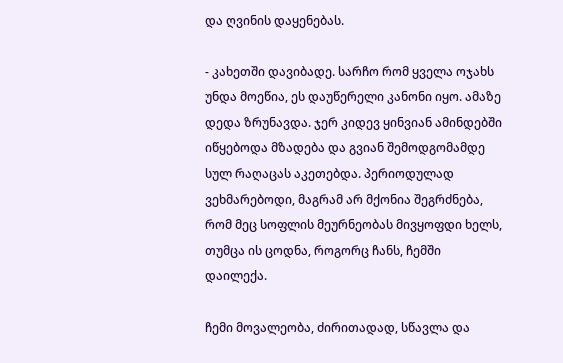და ღვინის დაყენებას.

- კახეთში დავიბადე. სარჩო რომ ყველა ოჯახს უნდა მოეწია, ეს დაუწერელი კანონი იყო. ამაზე დედა ზრუნავდა. ჯერ კიდევ ყინვიან ამინდებში იწყებოდა მზადება და გვიან შემოდგომამდე სულ რაღაცას აკეთებდა. პერიოდულად ვეხმარებოდი, მაგრამ არ მქონია შეგრძნება, რომ მეც სოფლის მეურნეობას მივყოფდი ხელს, თუმცა ის ცოდნა, როგორც ჩანს, ჩემში დაილექა.

ჩემი მოვალეობა, ძირითადად, სწავლა და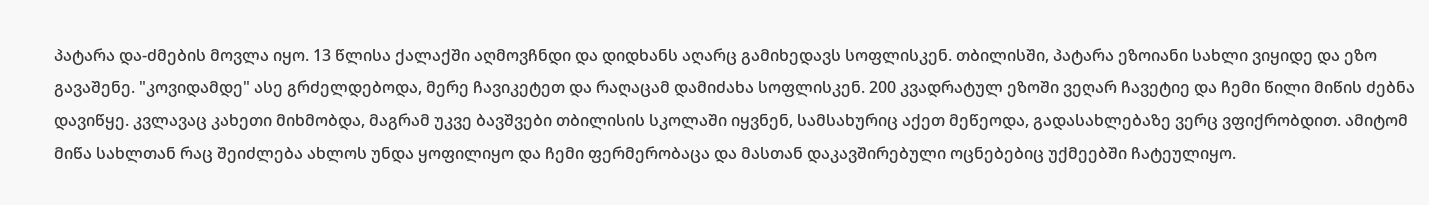პატარა და-ძმების მოვლა იყო. 13 წლისა ქალაქში აღმოვჩნდი და დიდხანს აღარც გამიხედავს სოფლისკენ. თბილისში, პატარა ეზოიანი სახლი ვიყიდე და ეზო გავაშენე. "კოვიდამდე" ასე გრძელდებოდა, მერე ჩავიკეტეთ და რაღაცამ დამიძახა სოფლისკენ. 200 კვადრატულ ეზოში ვეღარ ჩავეტიე და ჩემი წილი მიწის ძებნა დავიწყე. კვლავაც კახეთი მიხმობდა, მაგრამ უკვე ბავშვები თბილისის სკოლაში იყვნენ, სამსახურიც აქეთ მეწეოდა, გადასახლებაზე ვერც ვფიქრობდით. ამიტომ მიწა სახლთან რაც შეიძლება ახლოს უნდა ყოფილიყო და ჩემი ფერმერობაცა და მასთან დაკავშირებული ოცნებებიც უქმეებში ჩატეულიყო.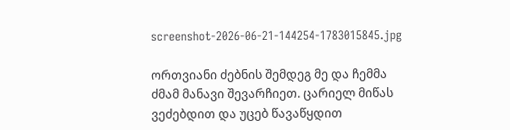screenshot-2026-06-21-144254-1783015845.jpg

ორთვიანი ძებნის შემდეგ მე და ჩემმა ძმამ მანავი შევარჩიეთ. ცარიელ მიწას ვეძებდით და უცებ წავაწყდით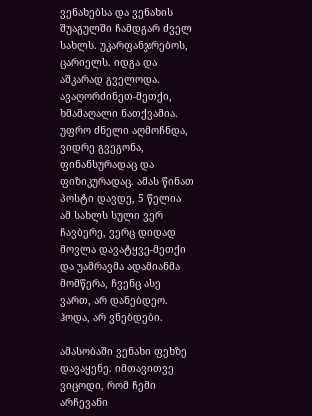ვენახებსა და ვენახის შუაგულში ჩამდგარ ძველ სახლს. უკარფანჯრებოს, ცარიელს. იდგა და აშკარად გველოდა. ავაღორძინეთ-მეთქი, ხმამაღალი ნათქვამია. უფრო ძნელი აღმოჩნდა, ვიდრე გვეგონა, ფინანსურადაც და ფიზიკურადაც. ამას წინათ პოსტი დავდე, 5 წელია ამ სახლს სული ვერ ჩავბერე, ვერც დიდად მოვლა დავატყვე-მეთქი და უამრავმა ადამიანმა მომწერა, ჩვენც ასე ვართ, არ დანებდეო. ჰოდა, არ ვნებდები.

ამასობაში ვენახი ფეხზე დავაყენე. იმთავითვე ვიცოდი, რომ ჩემი არჩევანი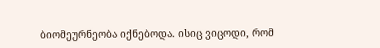ბიომეურნეობა იქნებოდა. ისიც ვიცოდი, რომ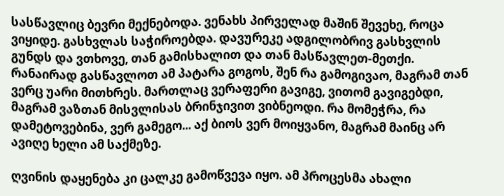სასწავლიც ბევრი მექნებოდა. ვენახს პირველად მაშინ შევეხე, როცა ვიყიდე. გასხვლას საჭიროებდა. დავურეკე ადგილობრივ გასხვლის გუნდს და ვთხოვე, თან გამისხალით და თან მასწავლეთ-მეთქი. რანაირად გასწავლოთ ამ პატარა გოგოს, შენ რა გამოგივაო, მაგრამ თან ვერც უარი მითხრეს. მართლაც ვერაფერი გავიგე, ვითომ გავიგებდი, მაგრამ ვაზთან მისვლისას ბრინჯივით ვიბნეოდი. რა მომეჭრა, რა დამეტოვებინა, ვერ გამეგო... აქ ბიოს ვერ მოიყვანო, მაგრამ მაინც არ ავიღე ხელი ამ საქმეზე.

ღვინის დაყენება კი ცალკე გამოწვევა იყო. ამ პროცესმა ახალი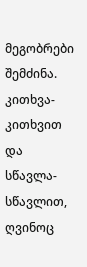მეგობრები შემძინა. კითხვა-კითხვით და სწავლა-სწავლით, ღვინოც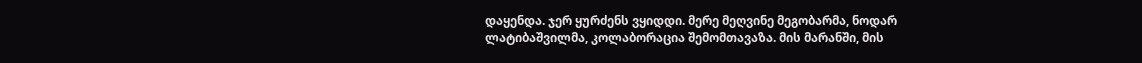დაყენდა. ჯერ ყურძენს ვყიდდი. მერე მეღვინე მეგობარმა, ნოდარ ლატიბაშვილმა, კოლაბორაცია შემომთავაზა. მის მარანში, მის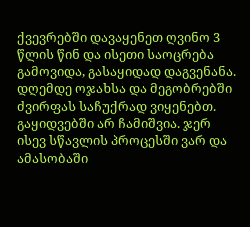ქვევრებში დავაყენეთ ღვინო 3 წლის წინ და ისეთი საოცრება გამოვიდა, გასაყიდად დაგვენანა. დღემდე ოჯახსა და მეგობრებში ძვირფას საჩუქრად ვიყენებთ. გაყიდვებში არ ჩამიშვია. ჯერ ისევ სწავლის პროცესში ვარ და ამასობაში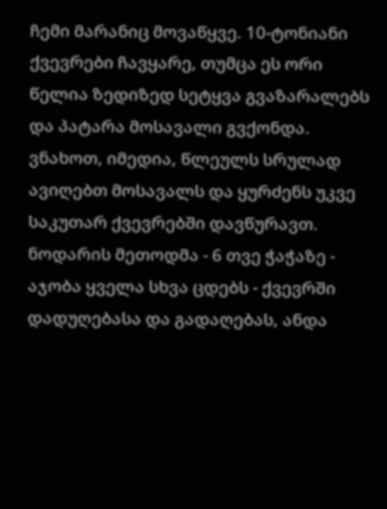ჩემი მარანიც მოვაწყვე. 10-ტონიანი ქვევრები ჩავყარე, თუმცა ეს ორი წელია ზედიზედ სეტყვა გვაზარალებს და პატარა მოსავალი გვქონდა. ვნახოთ, იმედია, წლეულს სრულად ავიღებთ მოსავალს და ყურძენს უკვე საკუთარ ქვევრებში დავწურავთ. ნოდარის მეთოდმა - 6 თვე ჭაჭაზე - აჯობა ყველა სხვა ცდებს - ქვევრში დადუღებასა და გადაღებას, ანდა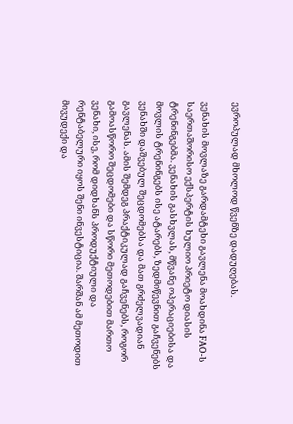ევროპულად მხოლოდ წვენზე დადუღებას.

ვენახის მოვლაზე გარდამტეხი გავლენა მოახდინა FAO-ს საერთაშორისო ექსპერტის ხულიო პრიეტო დიასის ტრენინგებმა. ვენახის გასხვლას, მწვანე ოპერაციებისა და მოვლის ტრენინგებს ისე ატარებს, ზედმიწევნით გაჩვენებს ვენახში დაშვებულ შეცდომებსა და მათ გრძელვადიან გავლენას. ამის შემდეგ პრაქტიკულად გაჩვენებს, როგორ გამოასწორო შეცდომები და სწორი მეთოდებით მართო ვენახი, ისე, რომ დიდხანს პროდუქტიული და რენტაბელური იყოს შენი ინვესტიცია. შარშან ამ მეთოდით მივუდექი და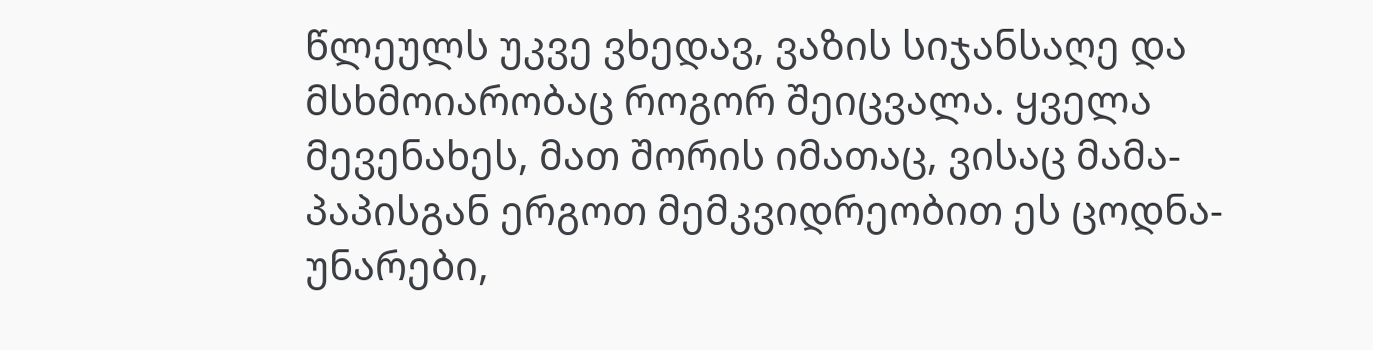წლეულს უკვე ვხედავ, ვაზის სიჯანსაღე და მსხმოიარობაც როგორ შეიცვალა. ყველა მევენახეს, მათ შორის იმათაც, ვისაც მამა-პაპისგან ერგოთ მემკვიდრეობით ეს ცოდნა-უნარები,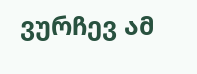ვურჩევ ამ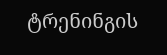ტრენინგის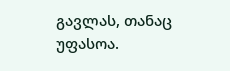გავლას, თანაც უფასოა.